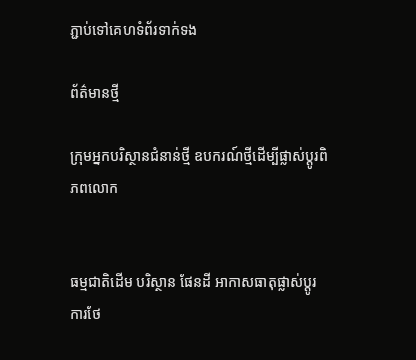ភ្ជាប់ទៅគេហទំព័រទាក់ទង

ព័ត៌មានថ្មី

ក្រុមអ្នកបរិស្ថានជំនាន់ថ្មី ឧបករណ៍ថ្មីដើម្បីផ្លាស់ប្តូរពិភពលោក


ធម្មជាតិដើម បរិស្ថាន ផែនដី អាកាសធាតុផ្លាស់ប្ដូរ ការថែ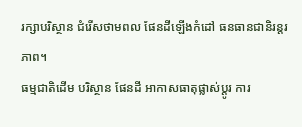រក្សាបរិស្ថាន ជំរើសថាមពល ផែនដីឡើងកំដៅ ធនធានជានិរន្ដរភាព។
ធម្មជាតិដើម បរិស្ថាន ផែនដី អាកាសធាតុផ្លាស់ប្ដូរ ការ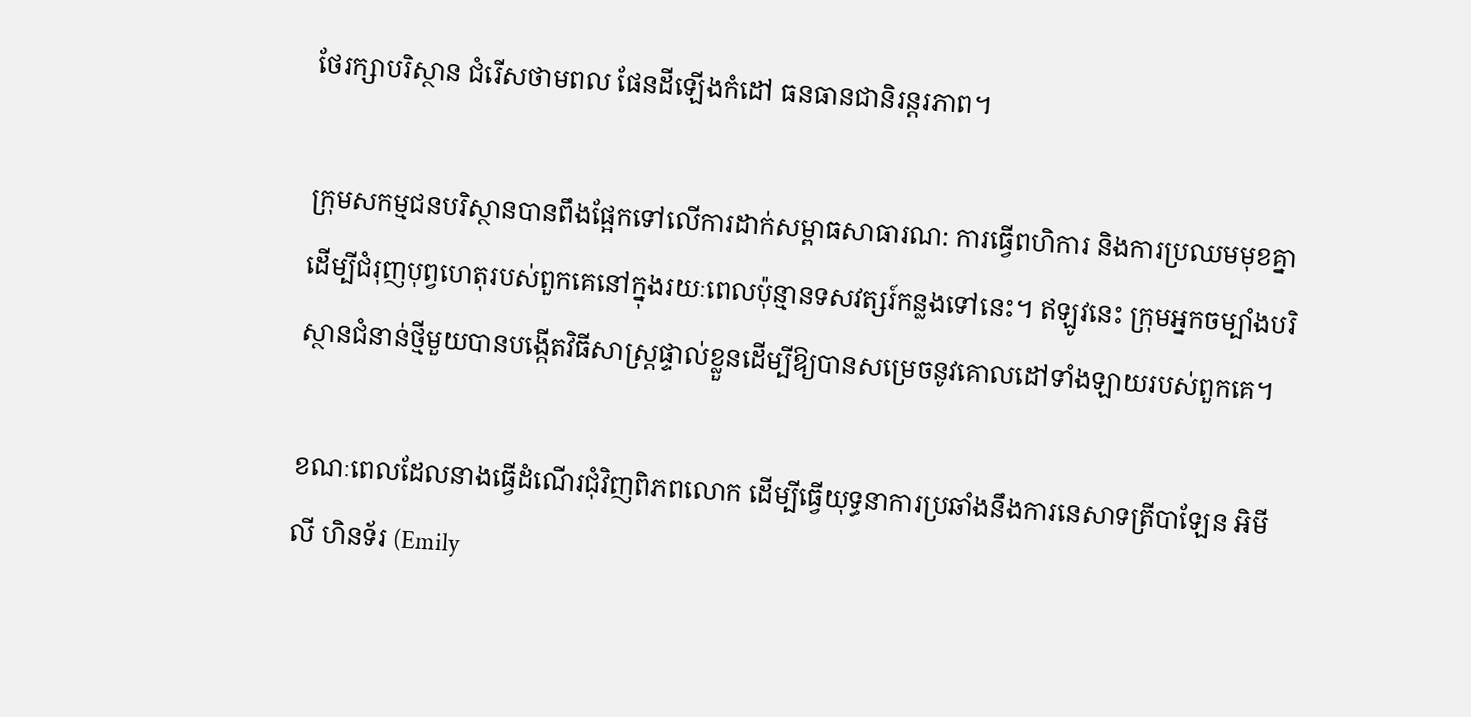ថែរក្សាបរិស្ថាន ជំរើសថាមពល ផែនដីឡើងកំដៅ ធនធានជានិរន្ដរភាព។

ក្រុមសកម្មជនបរិស្ថានបានពឹងផ្អែកទៅលើការដាក់សម្ពាធសាធារណ: ការធ្វើពហិការ និងការប្រឈមមុខគ្នា ដើម្បីជំរុញបុព្វហេតុរបស់ពួកគេនៅក្នុងរយៈពេលប៉ុន្មានទសវត្សរ៍កន្លងទៅនេះ។ ឥឡូវនេះ ក្រុមអ្នកចម្បាំងបរិស្ថានជំនាន់ថ្មីមួយបានបង្កើតវិធីសាស្រ្តផ្ទាល់ខ្លួនដើម្បីឱ្យបានសម្រេចនូវគោលដៅទាំងឡាយរបស់ពួកគេ។

ខណៈពេលដែលនាងធ្វើដំណើរជុំវិញពិភពលោក ដើម្បីធ្វើយុទ្ធនាការប្រឆាំងនឹងការនេសាទត្រីបាឡែន អិមីលី ហិនទ័រ (Emily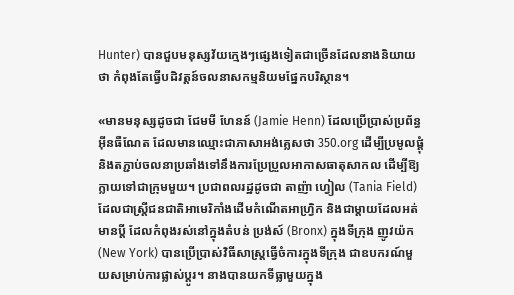Hunter) បានជួបមនុស្សវ័យក្មេងៗផ្សេងទៀតជាច្រើនដែលនាងនិយាយថា កំពុងតែធ្វើបដិវត្តន៍ចលនាសកម្មនិយមផ្នែកបរិស្ថាន។

«មានមនុស្សដូចជា ជែមមី ហែនន៍ (Jamie Henn) ដែលប្រើប្រាស់ប្រព័ន្ធអ៊ីនធឺណែត ដែលមានឈ្មោះជាភាសាអង់គ្លេសថា 350.org ដើម្បីប្រមូលផ្តុំនិងតភ្ជាប់ចលនាប្រឆាំងទៅនឹងការប្រែប្រួលអាកាសធាតុសាកល ដើម្បីឱ្យក្លាយទៅជាក្រុមមួយ។ ប្រជាពលរដ្ឋដូចជា តាញ៉ា ហ្វៀល (Tania Field) ដែលជាស្រ្តីជនជាតិអាមេរិកាំងដើមកំណើតអាហ្រ្វិក និងជាម្តាយដែលអត់មានប្តី ដែលកំពុងរស់នៅក្នុងតំបន់ ប្រង់ស៍ (Bronx) ក្នុងទីក្រុង ញូវយ៉ក (New York) បានប្រើប្រាស់វិធីសាស្រ្តធ្វើចំការក្នុងទីក្រុង ជាឧបករណ៍មួយសម្រាប់ការផ្លាស់ប្តូរ។ នាងបានយកទីធ្លាមួយក្នុង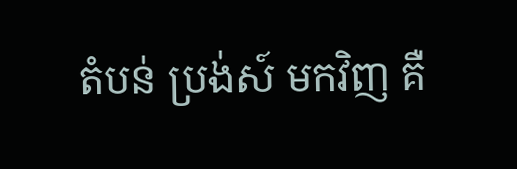តំបន់ ប្រង់ស៍ មកវិញ គឺ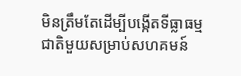មិនត្រឹមតែដើម្បីបង្កើតទីធ្លាធម្មជាតិមួយសម្រាប់សហគមន៍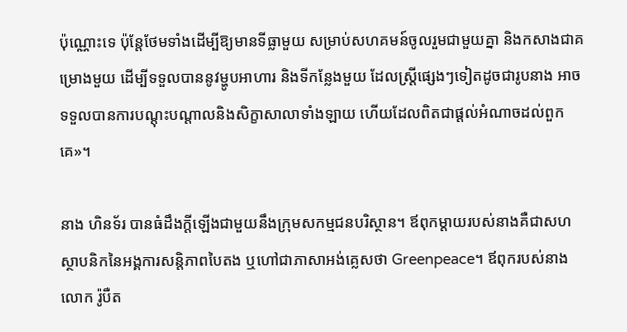ប៉ុណ្ណោះទេ ប៉ុន្តែថែមទាំងដើម្បីឱ្យមានទីធ្លាមួយ សម្រាប់សហគមន៍ចូលរួមជាមួយគ្នា និងកសាងជាគម្រោងមួយ ដើម្បីទទួលបាននូវម្ហូបអាហារ និងទីកន្លែងមួយ ដែលស្រ្តីផ្សេងៗទៀតដូចជារូបនាង អាចទទួលបានការបណ្តុះបណ្តាលនិងសិក្ខាសាលាទាំងឡាយ ហើយដែលពិតជាផ្តល់អំណាចដល់ពួកគេ»។

នាង ហិនទ័រ បានធំដឹងក្តីឡើងជាមួយនឹងក្រុមសកម្មជនបរិស្ថាន។ ឪពុកម្តាយរបស់នាងគឺជាសហស្ថាបនិកនៃអង្គការសន្តិភាពបៃតង ឬហៅជាភាសាអង់គ្លេសថា Greenpeace។ ឪពុករបស់នាង លោក រ៉ូបឺត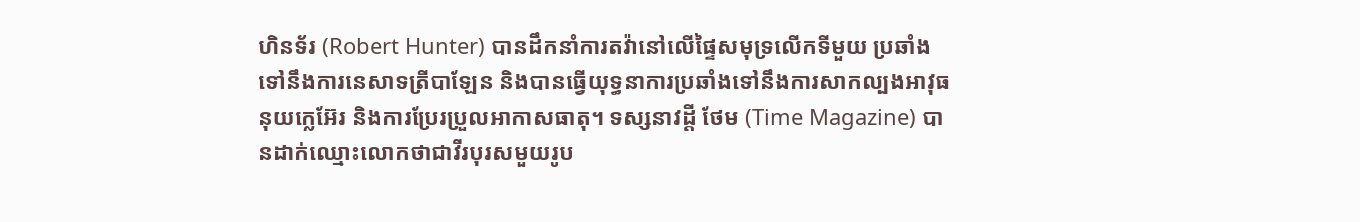ហិនទ័រ (Robert Hunter) បានដឹកនាំការតវ៉ានៅលើផ្ទៃសមុទ្រលើកទីមួយ ប្រឆាំងទៅនឹងការនេសាទត្រីបាឡែន និងបានធ្វើយុទ្ធនាការប្រឆាំងទៅនឹងការសាកល្បងអាវុធនុយក្លេអ៊ែរ និងការប្រែរប្រួលអាកាសធាតុ។ ទស្សនាវដ្តី ថែម (Time Magazine) បានដាក់ឈ្មោះលោកថាជាវីរបុរសមួយរូប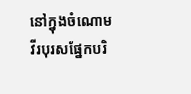នៅក្នុងចំណោមវីរបុរសផ្នែកបរិ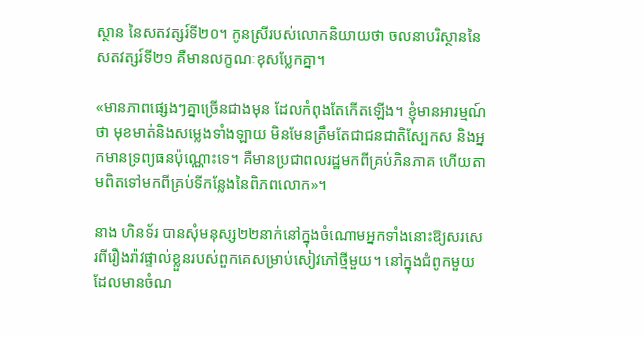ស្ថាន នៃសតវត្សរ៍ទី២០។ កូនស្រីរបស់លោកនិយាយថា ចលនាបរិស្ថាននៃសតវត្សរ៍ទី២១ គឺមានលក្ខណៈខុសប្លែកគ្នា។

«មានភាពផ្សេងៗគ្នាច្រើនជាងមុន ដែលកំពុងតែកើតឡើង។ ខ្ញុំមានអារម្មណ៍ថា មុខមាត់និងសម្លេងទាំងឡាយ មិនមែនត្រឹមតែជាជនជាតិស្បែកស និងអ្នកមានទ្រព្យធនប៉ុណ្ណោះទេ។ គឺមានប្រជាពលរដ្ឋមកពីគ្រប់ភិនភាគ ហើយតាមពិតទៅមកពីគ្រប់ទីកន្លែងនៃពិភពលោក»។

នាង ហិនទ័រ បានសុំមនុស្ស២២នាក់នៅក្នុងចំណោមអ្នកទាំងនោះឱ្យសរសេរពីរឿងរ៉ាវផ្ទាល់ខ្លួនរបស់ពួកគេសម្រាប់សៀវភៅថ្មីមួយ។ នៅក្នុងជំពូកមួយដែលមានចំណ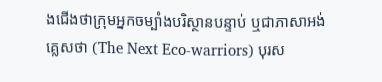ងជើងថាក្រុមអ្នកចម្បាំងបរិស្ថានបន្ទាប់ ឬជាភាសាអង់គ្លេសថា (The Next Eco-warriors) បុរស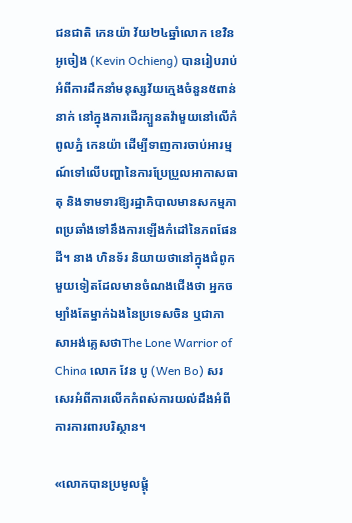ជនជាតិ កេនយ៉ា វ័យ២៤ឆ្នាំលោក ខេវិន អូចៀង (Kevin Ochieng) បានរៀបរាប់អំពីការដឹកនាំមនុស្សវ័យក្មេងចំនួន៥ពាន់នាក់ នៅក្នុងការដើរក្បួនតវ៉ាមួយនៅលើកំពូលភ្នំ កេនយ៉ា ដើម្បីទាញការចាប់អារម្មណ៍ទៅលើបញ្ហានៃការប្រែប្រួលអាកាសធាតុ និងទាមទារឱ្យរដ្ឋាភិបាលមានសកម្មភាពប្រឆាំងទៅនឹងការឡើងកំដៅនៃភពផែនដី។ នាង ហិនទ័រ និយាយថានៅក្នុងជំពូកមួយទៀតដែលមានចំណងជើងថា អ្នកចម្បាំងតែម្នាក់ឯងនៃប្រទេសចិន ឬជាភាសាអង់គ្លេសថាThe Lone Warrior of China លោក វែន បូ (Wen Bo) សរសេរអំពីការលើកកំពស់ការយល់ដឹងអំពីការការពារបរិស្ថាន។

«លោកបានប្រមូលផ្តុំ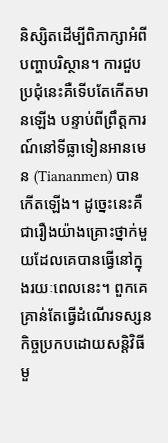និស្សិតដើម្បីពិភាក្សាអំពីបញ្ហាបរិស្ថាន។ ការជួបប្រជុំនេះគឺទើបតែកើតមានឡើង បន្ទាប់ពីព្រឹត្តការណ៍នៅទីធ្លាទៀនអានមេន (Tiananmen) បានកើតឡើង។ ដូច្នេះនេះគឺជារឿងយ៉ាងគ្រោះថ្នាក់មួយដែលគេបានធ្វើនៅក្នុងរយៈពេលនេះ។ ពួកគេគ្រាន់តែធ្វើដំណើរទស្សនកិច្ចប្រកបដោយសន្តិវិធីមួ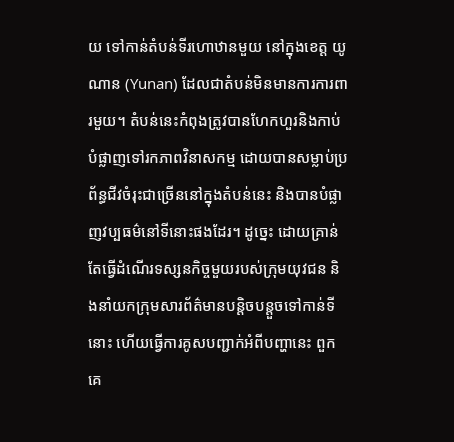យ ទៅកាន់តំបន់ទីរហោឋានមួយ នៅក្នុងខេត្ត យូណាន (Yunan) ដែលជាតំបន់មិនមានការការពារមួយ។ តំបន់នេះកំពុងត្រូវបានហែកហួរនិងកាប់បំផ្លាញទៅរកភាពវិនាសកម្ម ដោយបានសម្លាប់ប្រព័ន្ធជីវចំរុះជាច្រើននៅក្នុងតំបន់នេះ និងបានបំផ្លាញវប្បធម៌នៅទីនោះផងដែរ។ ដូច្នេះ ដោយគ្រាន់តែធ្វើដំណើរទស្សនកិច្ចមួយរបស់ក្រុមយុវជន និងនាំយកក្រុមសារព័ត៌មានបន្តិចបន្តួចទៅកាន់ទីនោះ ហើយធ្វើការគូសបញ្ជាក់អំពីបញ្ហានេះ ពួកគេ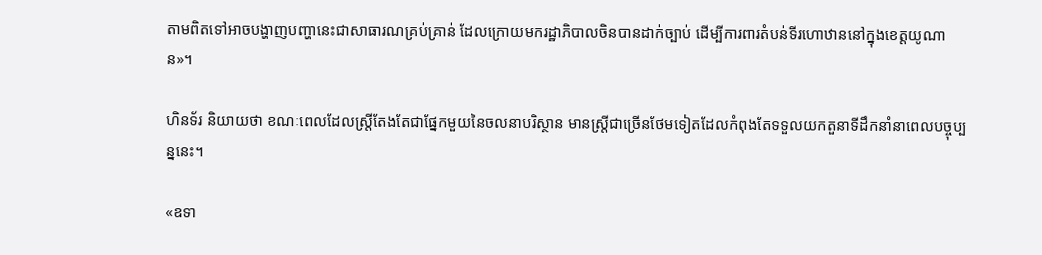តាមពិតទៅអាចបង្ហាញបញ្ហានេះជាសាធារណគ្រប់គ្រាន់ ដែលក្រោយមករដ្ឋាភិបាលចិនបានដាក់ច្បាប់ ដើម្បីការពារតំបន់ទីរហោឋាននៅក្នុងខេត្តយូណាន»។

ហិនទ័រ និយាយថា ខណៈពេលដែលស្ត្រីតែងតែជាផ្នែកមួយនៃចលនាបរិស្ថាន មានស្ត្រីជាច្រើនថែមទៀតដែលកំពុងតែទទួលយកតួនាទីដឹកនាំនាពេលបច្ចុប្បន្ននេះ។

«ឧទា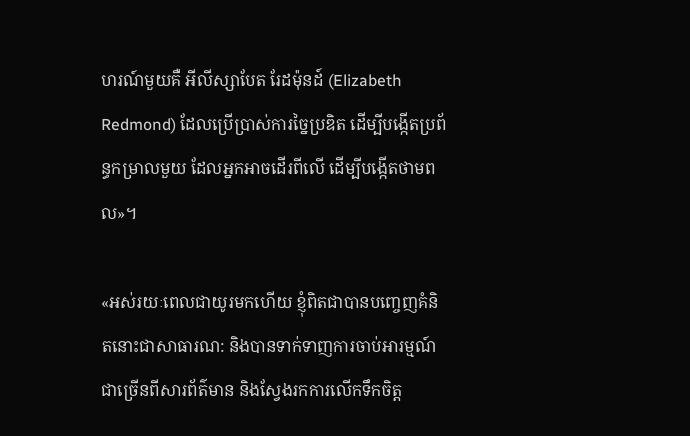ហរណ៍មួយគឺ អីលីស្សាបែត រែដម៉ុនដ៍ (Elizabeth Redmond) ដែលប្រើប្រាស់ការច្នៃប្រឌិត ដើម្បីបង្កើតប្រព័ន្ធកម្រាលមួយ ដែលអ្នកអាចដើរពីលើ ដើម្បីបង្កើតថាមពល»។

«អស់រយៈពេលជាយូរមកហើយ ខ្ញុំពិតជាបានបញ្ចេញគំនិតនោះជាសាធារណ: និងបានទាក់ទាញការចាប់អារម្មណ៍ជាច្រើនពីសារព័ត៌មាន និងស្វែងរកការលើកទឹកចិត្ត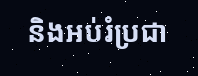និងអប់រំប្រជា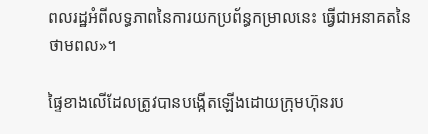ពលរដ្ឋអំពីលទ្ធភាពនៃការយកប្រព័ន្ធកម្រាលនេះ ធ្វើជាអនាគតនៃថាមពល»។

ផ្ទៃខាងលើដែលត្រូវបានបង្កើតឡើងដោយក្រុមហ៊ុនរប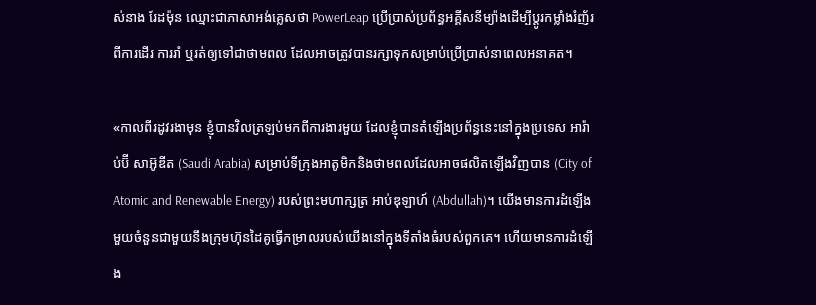ស់នាង រែដម៉ុន ឈ្មោះជាភាសាអង់គ្លេសថា PowerLeap ប្រើប្រាស់ប្រព័ន្ធអគ្គីសនីម្យ៉ាងដើម្បីប្តូរកម្លាំងរំញ័រពីការដើរ ការរាំ ឬរត់ឲ្យទៅជាថាមពល ដែលអាចត្រូវបានរក្សាទុកសម្រាប់ប្រើប្រាស់នាពេលអនាគត។

«កាលពីរដូវរងាមុន ខ្ញុំបានវិលត្រឡប់មកពីការងារមួយ ដែលខ្ញុំបានតំឡើងប្រព័ន្ធនេះនៅក្នុងប្រទេស អារ៉ាប់ប៊ី សាអ៊ូឌីត (Saudi Arabia) សម្រាប់ទីក្រុងអាតូមិកនិងថាមពលដែលអាចផលិតឡើងវិញបាន (City of Atomic and Renewable Energy) របស់ព្រះមហាក្សត្រ អាប់ឌុឡាហ៍ (Abdullah)។ យើងមានការដំឡើងមួយចំនួនជាមួយនឹងក្រុមហ៊ុនដៃគូធ្វើកម្រាលរបស់យើងនៅក្នុងទីតាំងធំរបស់ពួកគេ។ ហើយមានការដំឡើង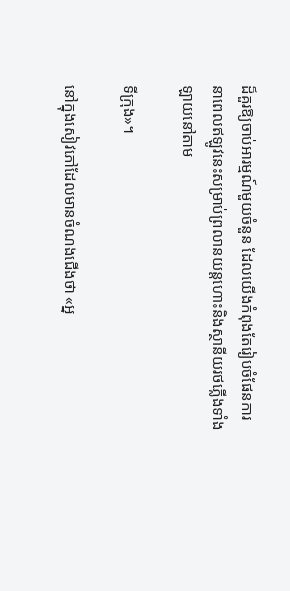ដ៏គួរឱ្យចាប់អារម្មណ៍មួយចំនួន ដែលយើងកំពុងតែរៀបចំផែនការនាពេលឥឡូវនេះសម្រាប់ព្រលានយន្តហោះនិងស្ថានីយរថភ្លើងទាំងឡាយនៅតាម

ទីក្រុង»។

នៅក្នុងសៀវភៅដែលមានចំណងជើងថា «អ្ន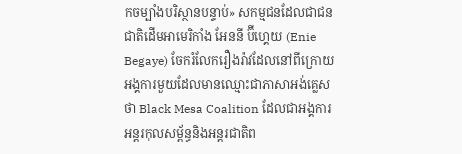កចម្បាំងបរិស្ថានបន្ទាប់» សកម្មជនដែលជាជនជាតិដើមអាមេរិកាំង អែននី ប៊ីហ្គេយ (Enie Begaye) ចែករំលែករឿងរ៉ាវដែលនៅពីក្រោយអង្គការមួយដែលមានឈ្មោះជាភាសាអង់គ្លេសថា Black Mesa Coalition ដែលជាអង្គការអន្តរកុលសម្ព័ន្ធនិងអន្តរជាតិព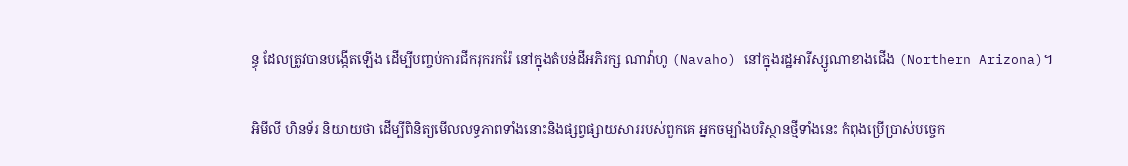ន្ធុ ដែលត្រូវបានបង្កើតឡើង ដើម្បីបញ្ចប់ការជីករុករករ៉ែ នៅក្នុងតំបន់ដីអភិរក្ស ណាវ៉ាហូ (Navaho) នៅក្នុងរដ្ឋអារីស្សូណាខាងជើង (Northern Arizona)។

អិមីលី ហិនទ័រ និយាយថា ដើម្បីពិនិត្យមើលលទ្ធភាពទាំងនោះនិងផ្សព្វផ្សាយសាររបស់ពួកគេ អ្នកចម្បាំងបរិស្ថានថ្មីទាំងនេះ កំពុងប្រើប្រាស់បច្ចេក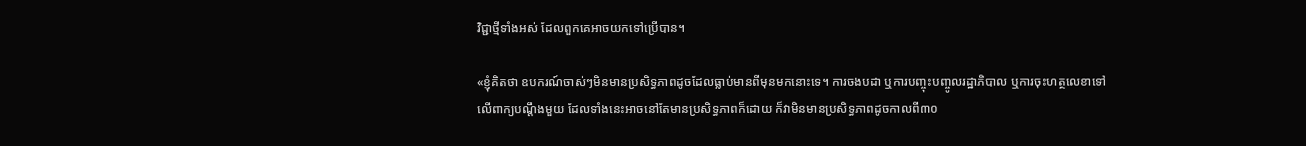វិជ្ជាថ្មីទាំងអស់ ដែលពួកគេអាចយកទៅប្រើបាន។

«ខ្ញុំគិតថា ឧបករណ៍ចាស់ៗមិនមានប្រសិទ្ធភាពដូចដែលធ្លាប់មានពីមុនមកនោះទេ។ ការចងបដា ឬការបញ្ចុះបញ្ចូលរដ្ឋាភិបាល ឬការចុះហត្ថលេខាទៅលើពាក្យបណ្តឹងមួយ ដែលទាំងនេះអាចនៅតែមានប្រសិទ្ធភាពក៏ដោយ ក៏វាមិនមានប្រសិទ្ធភាពដូចកាលពី៣០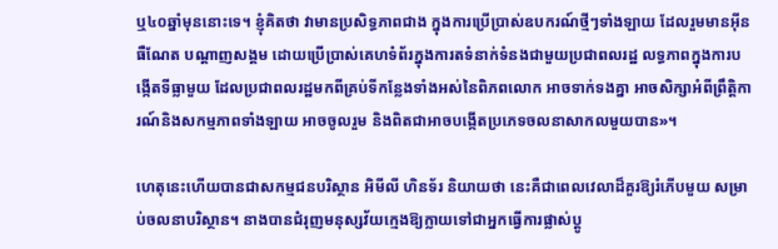ឬ៤០ឆ្នាំមុននោះទេ។ ខ្ញុំគិតថា វាមានប្រសិទ្ធភាពជាង ក្នុងការប្រើប្រាស់ឧបករណ៍ថ្មីៗទាំងឡាយ ដែលរួមមានអ៊ីនធឺណែត បណ្តាញសង្គម ដោយប្រើប្រាស់គេហទំព័រក្នុងការតទំនាក់ទំនងជាមួយប្រជាពលរដ្ឋ លទ្ធភាពក្នុងការបង្កើតទីធ្លាមួយ ដែលប្រជាពលរដ្ឋមកពីគ្រប់ទីកន្លែងទាំងអស់នៃពិភពលោក អាចទាក់ទងគ្នា អាចសិក្សាអំពីព្រឹត្តិការណ៍និងសកម្មភាពទាំងឡាយ អាចចូលរួម និងពិតជាអាចបង្កើតប្រភេទចលនាសាកលមួយបាន»។

ហេតុនេះហើយបានជាសកម្មជនបរិស្ថាន អិមីលី ហិនទ័រ និយាយថា នេះគឺជាពេលវេលាដ៏គួរឱ្យរំភើបមួយ សម្រាប់ចលនាបរិស្ថាន។ នាងបានជំរុញមនុស្សវ័យក្មេងឱ្យក្លាយទៅជាអ្នកធ្វើការផ្លាស់ប្តូ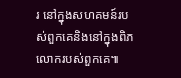រ នៅក្នុងសហគមន៍របស់ពួកគេនិងនៅក្នុងពិភលោករបស់ពួកគេ៕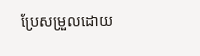ប្រែសម្រួលដោយ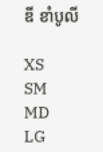ឌី ខាំបូលី

XS
SM
MD
LG